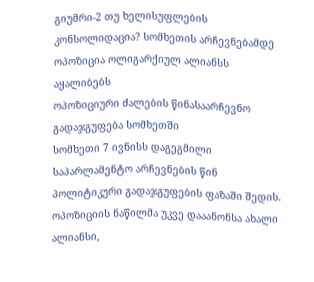გიუმრი-2 თუ ხელისუფლების კონსოლიდაცია? სომხეთის არჩევნებამდე ოპოზიცია ოლიგარქიულ ალიანსს აყალიბებს
ოპოზიციური ძალების წინასაარჩევნო გადაჯგუფება სომხეთში
სომხეთი 7 ივნისს დაგეგმილი საპარლამენტო არჩევნების წინ პოლიტიკური გადაჯგუფების ფაზაში შედის. ოპოზიციის ნაწილმა უკვე დააანონსა ახალი ალიანსი,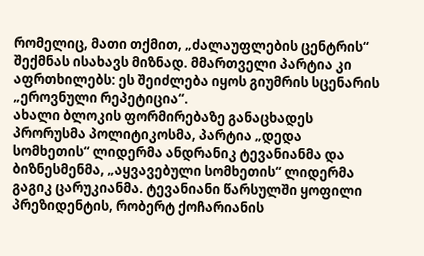რომელიც, მათი თქმით, „ძალაუფლების ცენტრის“ შექმნას ისახავს მიზნად. მმართველი პარტია კი აფრთხილებს: ეს შეიძლება იყოს გიუმრის სცენარის „ეროვნული რეპეტიცია“.
ახალი ბლოკის ფორმირებაზე განაცხადეს პრორუსმა პოლიტიკოსმა, პარტია „დედა სომხეთის“ ლიდერმა ანდრანიკ ტევანიანმა და ბიზნესმენმა, „აყვავებული სომხეთის“ ლიდერმა გაგიკ ცარუკიანმა. ტევანიანი წარსულში ყოფილი პრეზიდენტის, რობერტ ქოჩარიანის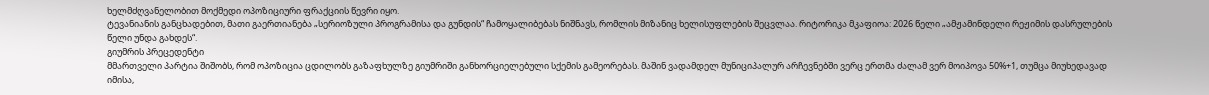ხელმძღვანელობით მოქმედი ოპოზიციური ფრაქციის წევრი იყო.
ტევანიანის განცხადებით, მათი გაერთიანება „სერიოზული პროგრამისა და გუნდის“ ჩამოყალიბებას ნიშნავს, რომლის მიზანიც ხელისუფლების შეცვლაა. რიტორიკა მკაფიოა: 2026 წელი „ამჟამინდელი რეჟიმის დასრულების წელი უნდა გახდეს“.
გიუმრის პრეცედენტი
მმართველი პარტია შიშობს, რომ ოპოზიცია ცდილობს გაზაფხულზე გიუმრიში განხორციელებული სქემის გამეორებას. მაშინ ვადამდელ მუნიციპალურ არჩევნებში ვერც ერთმა ძალამ ვერ მოიპოვა 50%+1, თუმცა მიუხედავად იმისა,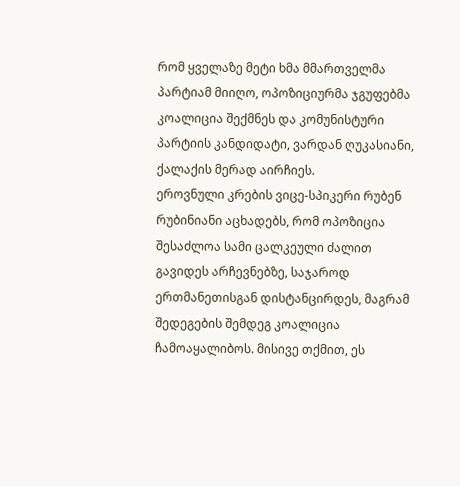რომ ყველაზე მეტი ხმა მმართველმა პარტიამ მიიღო, ოპოზიციურმა ჯგუფებმა კოალიცია შექმნეს და კომუნისტური პარტიის კანდიდატი, ვარდან ღუკასიანი, ქალაქის მერად აირჩიეს.
ეროვნული კრების ვიცე-სპიკერი რუბენ რუბინიანი აცხადებს, რომ ოპოზიცია შესაძლოა სამი ცალკეული ძალით გავიდეს არჩევნებზე, საჯაროდ ერთმანეთისგან დისტანცირდეს, მაგრამ შედეგების შემდეგ კოალიცია ჩამოაყალიბოს. მისივე თქმით, ეს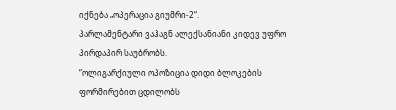იქნება „ოპერაცია გიუმრი-2“.
პარლამენტარი ვაჰაგნ ალექსანიანი კიდევ უფრო პირდაპირ საუბრობს.
“ოლიგარქიული ოპოზიცია დიდი ბლოკების ფორმირებით ცდილობს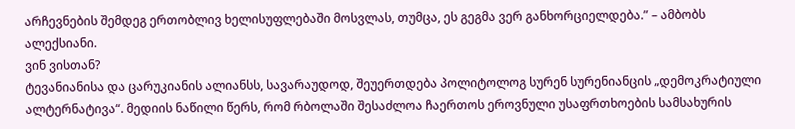არჩევნების შემდეგ ერთობლივ ხელისუფლებაში მოსვლას, თუმცა, ეს გეგმა ვერ განხორციელდება.” – ამბობს ალექსიანი.
ვინ ვისთან?
ტევანიანისა და ცარუკიანის ალიანსს, სავარაუდოდ, შეუერთდება პოლიტოლოგ სურენ სურენიანცის „დემოკრატიული ალტერნატივა“. მედიის ნაწილი წერს, რომ რბოლაში შესაძლოა ჩაერთოს ეროვნული უსაფრთხოების სამსახურის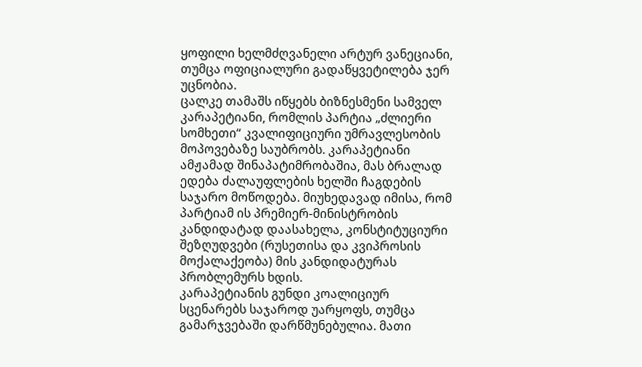ყოფილი ხელმძღვანელი არტურ ვანეციანი, თუმცა ოფიციალური გადაწყვეტილება ჯერ უცნობია.
ცალკე თამაშს იწყებს ბიზნესმენი სამველ კარაპეტიანი, რომლის პარტია „ძლიერი სომხეთი“ კვალიფიციური უმრავლესობის მოპოვებაზე საუბრობს. კარაპეტიანი ამჟამად შინაპატიმრობაშია, მას ბრალად ედება ძალაუფლების ხელში ჩაგდების საჯარო მოწოდება. მიუხედავად იმისა, რომ პარტიამ ის პრემიერ-მინისტრობის კანდიდატად დაასახელა, კონსტიტუციური შეზღუდვები (რუსეთისა და კვიპროსის მოქალაქეობა) მის კანდიდატურას პრობლემურს ხდის.
კარაპეტიანის გუნდი კოალიციურ სცენარებს საჯაროდ უარყოფს, თუმცა გამარჯვებაში დარწმუნებულია. მათი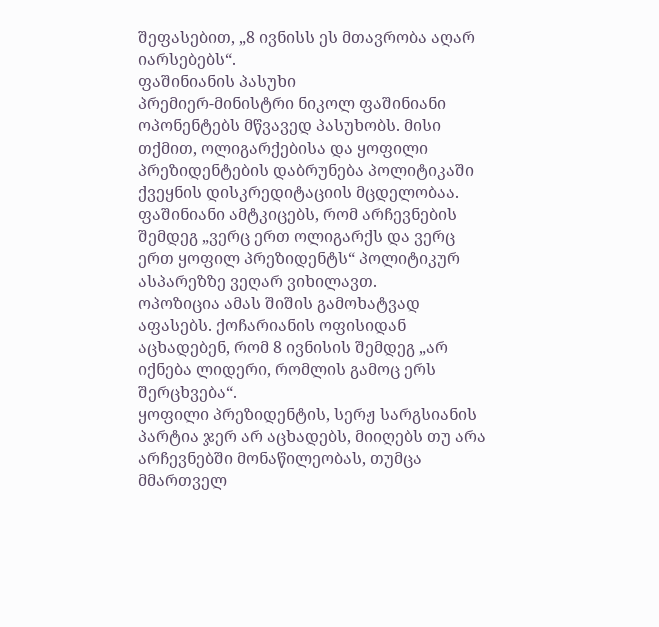შეფასებით, „8 ივნისს ეს მთავრობა აღარ იარსებებს“.
ფაშინიანის პასუხი
პრემიერ-მინისტრი ნიკოლ ფაშინიანი ოპონენტებს მწვავედ პასუხობს. მისი თქმით, ოლიგარქებისა და ყოფილი პრეზიდენტების დაბრუნება პოლიტიკაში ქვეყნის დისკრედიტაციის მცდელობაა. ფაშინიანი ამტკიცებს, რომ არჩევნების შემდეგ „ვერც ერთ ოლიგარქს და ვერც ერთ ყოფილ პრეზიდენტს“ პოლიტიკურ ასპარეზზე ვეღარ ვიხილავთ.
ოპოზიცია ამას შიშის გამოხატვად აფასებს. ქოჩარიანის ოფისიდან აცხადებენ, რომ 8 ივნისის შემდეგ „არ იქნება ლიდერი, რომლის გამოც ერს შერცხვება“.
ყოფილი პრეზიდენტის, სერჟ სარგსიანის პარტია ჯერ არ აცხადებს, მიიღებს თუ არა არჩევნებში მონაწილეობას, თუმცა მმართველ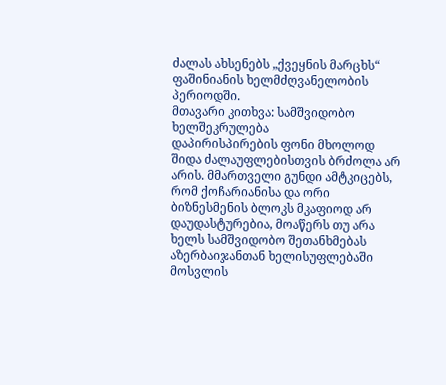ძალას ახსენებს „ქვეყნის მარცხს“ ფაშინიანის ხელმძღვანელობის პერიოდში.
მთავარი კითხვა: სამშვიდობო ხელშეკრულება
დაპირისპირების ფონი მხოლოდ შიდა ძალაუფლებისთვის ბრძოლა არ არის. მმართველი გუნდი ამტკიცებს, რომ ქოჩარიანისა და ორი ბიზნესმენის ბლოკს მკაფიოდ არ დაუდასტურებია, მოაწერს თუ არა ხელს სამშვიდობო შეთანხმებას აზერბაიჯანთან ხელისუფლებაში მოსვლის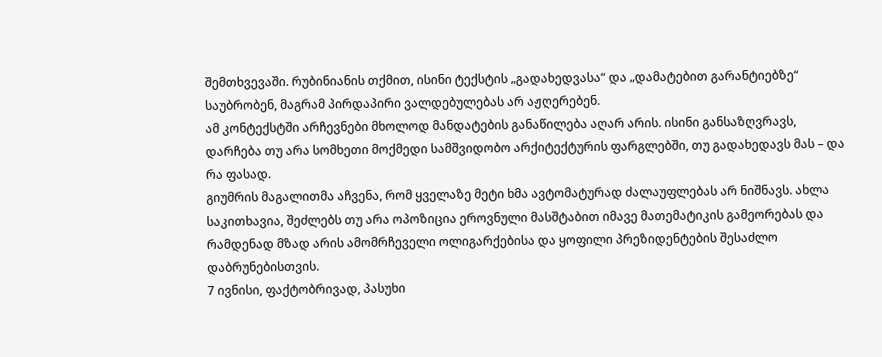შემთხვევაში. რუბინიანის თქმით, ისინი ტექსტის „გადახედვასა“ და „დამატებით გარანტიებზე“ საუბრობენ, მაგრამ პირდაპირი ვალდებულებას არ აჟღერებენ.
ამ კონტექსტში არჩევნები მხოლოდ მანდატების განაწილება აღარ არის. ისინი განსაზღვრავს, დარჩება თუ არა სომხეთი მოქმედი სამშვიდობო არქიტექტურის ფარგლებში, თუ გადახედავს მას – და რა ფასად.
გიუმრის მაგალითმა აჩვენა, რომ ყველაზე მეტი ხმა ავტომატურად ძალაუფლებას არ ნიშნავს. ახლა საკითხავია, შეძლებს თუ არა ოპოზიცია ეროვნული მასშტაბით იმავე მათემატიკის გამეორებას და რამდენად მზად არის ამომრჩეველი ოლიგარქებისა და ყოფილი პრეზიდენტების შესაძლო დაბრუნებისთვის.
7 ივნისი, ფაქტობრივად, პასუხი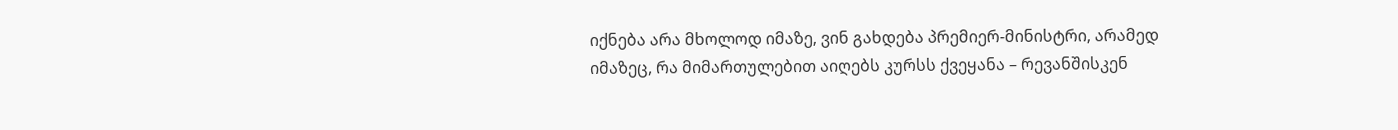იქნება არა მხოლოდ იმაზე, ვინ გახდება პრემიერ-მინისტრი, არამედ იმაზეც, რა მიმართულებით აიღებს კურსს ქვეყანა – რევანშისკენ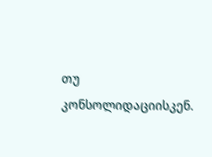თუ კონსოლიდაციისკენ.